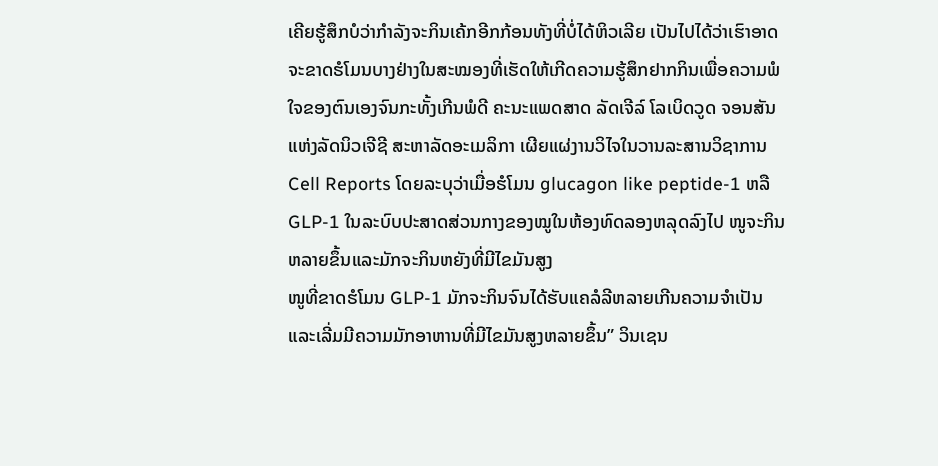ເຄີຍຮູ້ສຶກບໍວ່າກຳລັງຈະກິນເຄ້ກອີກກ້ອນທັງທີ່ບໍ່ໄດ້ຫິວເລີຍ ເປັນໄປໄດ້ວ່າເຮົາອາດຈະຂາດຮໍໂມນບາງຢ່າງໃນສະໝອງທີ່ເຮັດໃຫ້ເກີດຄວາມຮູ້ສຶກຢາກກິນເພື່ອຄວາມພໍໃຈຂອງຕົນເອງຈົນກະທັ້ງເກີນພໍດີ ຄະນະແພດສາດ ລັດເຈີລ໌ ໂລເບິດວູດ ຈອນສັນ ແຫ່ງລັດນິວເຈີຊີ ສະຫາລັດອະເມລິກາ ເຜີຍແຜ່ງານວິໄຈໃນວານລະສານວິຊາການ Cell Reports ໂດຍລະບຸວ່າເມື່ອຮໍໂມນ glucagon like peptide-1 ຫລື GLP-1 ໃນລະບົບປະສາດສ່ວນກາງຂອງໝູໃນຫ້ອງທົດລອງຫລຸດລົງໄປ ໜູຈະກິນຫລາຍຂຶ້ນແລະມັກຈະກິນຫຍັງທີ່ມີໄຂມັນສູງ
ໜູທີ່ຂາດຮໍໂມນ GLP-1 ມັກຈະກິນຈົນໄດ້ຮັບແຄລໍລີຫລາຍເກີນຄວາມຈຳເປັນ ແລະເລີ່ມມີຄວາມມັກອາຫານທີ່ມີໄຂມັນສູງຫລາຍຂຶ້ນ” ວິນເຊນ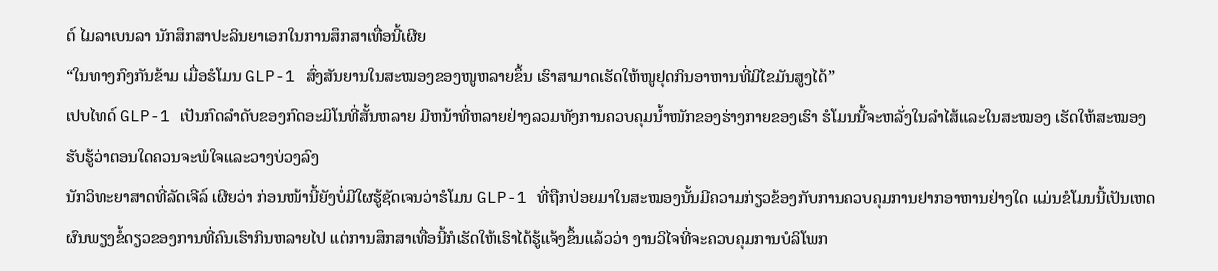ຕ໌ ໄມລາເບນລາ ນັກສຶກສາປະລິນຍາເອກໃນການສຶກສາເທື່ອນີ້ເຜີຍ
“ໃນທາງກົງກັນຂ້າມ ເມື່ອຮໍໂມນ GLP-1 ສົ່ງສັນຍານໃນສະໝອງຂອງໜູຫລາຍຂຶ້ນ ເຮົາສາມາດເຮັດໃຫ້ໜູຢຸດກິນອາຫານທີ່ມີໄຂມັນສູງໄດ້”
ເປບໄທດ໌ GLP-1 ເປັນກົດລຳດັບຂອງກົດອະມິໂນທີ່ສັ້ນຫລາຍ ມີຫນ້າທີ່ຫລາຍຢ່າງລວມທັງການຄວບຄຸມນ້ຳໜັກຂອງຮ່າງກາຍຂອງເຮົາ ຮໍໂມນນີ້ຈະຫລັ່ງໃນລຳໄສ້ແລະໃນສະໝອງ ເຮັດໃຫ້ສະໝອງຮັບຮູ້ວ່າຕອນໃດຄວນຈະພໍໃຈແລະວາງບ່ວງລົງ
ນັກວິທະຍາສາດທີ່ລັດເຈີລ໌ ເຜີຍວ່າ ກ່ອນໜ້ານີ້ຍັງບໍ່ມີໃຜຮູ້ຊັດເຈນວ່າຮໍໂມນ GLP-1 ທີ່ຖືກປ່ອຍມາໃນສະໝອງນັ້ນມີຄວາມກ່ຽວຂ້ອງກັບການຄວບຄຸມການຢາກອາຫານຢ່າງໃດ ແມ່ນຂໍໂມນນີ້ເປັນເຫດຜົນພຽງຂໍ້ດຽວຂອງການທີ່ຄົນເຮົາກິນຫລາຍໄປ ແຕ່ການສຶກສາເທື່ອນີ້ກໍເຮັດໃຫ້ເຮົາໄດ້ຮູ້ແຈ້ງຂຶ້ນແລ້ວວ່າ ງານວິໄຈທີ່ຈະຄວບຄຸມການບໍລິໂພກ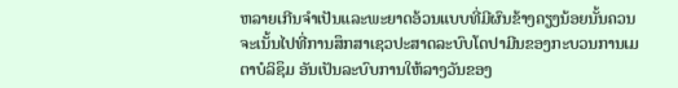ຫລາຍເກີນຈຳເປັນແລະພະຍາດອ້ວນແບບທີ່ມີຜົນຂ້າງຄຽງນ້ອຍນັ້ນຄວນຈະເນັ້ນໄປທີ່ການສຶກສາເຊວປະສາດລະບົບໂດປາມີນຂອງກະບວນການເມຕາບໍລິຊຶມ ອັນເປັນລະບົບການໃຫ້ລາງວັນຂອງ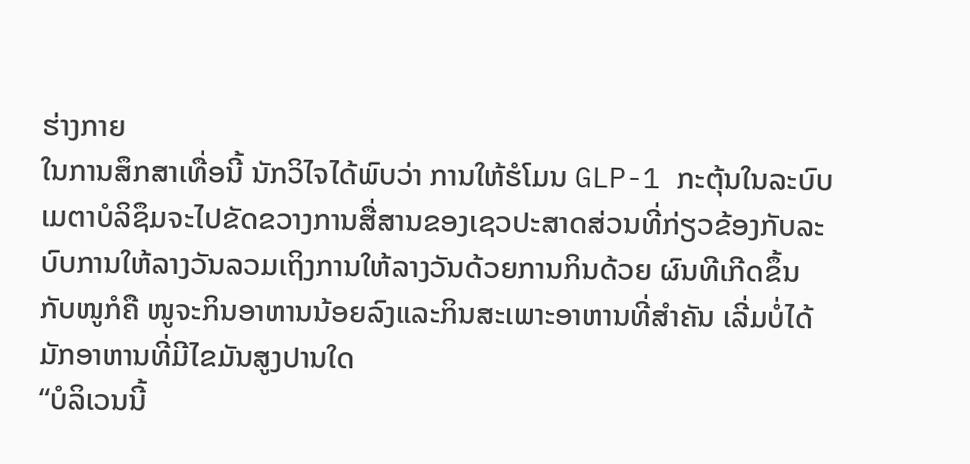ຮ່າງກາຍ
ໃນການສຶກສາເທື່ອນີ້ ນັກວິໄຈໄດ້ພົບວ່າ ການໃຫ້ຮໍໂມນ GLP-1 ກະຕຸ້ນໃນລະບົບເມຕາບໍລິຊຶມຈະໄປຂັດຂວາງການສື່ສານຂອງເຊວປະສາດສ່ວນທີ່ກ່ຽວຂ້ອງກັບລະບົບການໃຫ້ລາງວັນລວມເຖິງການໃຫ້ລາງວັນດ້ວຍການກິນດ້ວຍ ຜົນທີເກີດຂຶ້ນກັບໜູກໍຄື ໜູຈະກິນອາຫານນ້ອຍລົງແລະກິນສະເພາະອາຫານທີ່ສຳຄັນ ເລີ່ມບໍ່ໄດ້ມັກອາຫານທີ່ມີໄຂມັນສູງປານໃດ
“ບໍລິເວນນີ້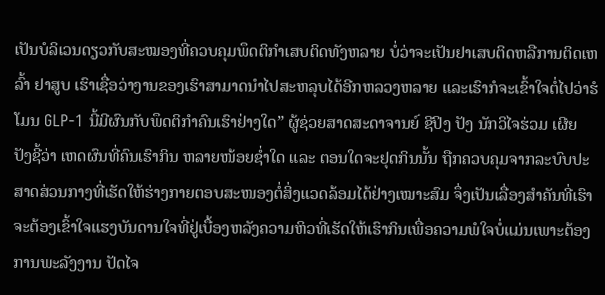ເປັນບໍລິເວນດຽວກັບສະໝອງທີ່ຄວບຄຸມພຶດຕິກຳເສບຕິດທັງຫລາຍ ບໍ່ວ່າຈະເປັນຢາເສບຕິດຫລືການຕິດເຫລົ້າ ຢາສູບ ເຮົາເຊື່ອວ່າງານຂອງເຮົາສາມາດນຳໄປສະຫລຸບໄດ້ອີກຫລວງຫລາຍ ແລະເຮົາກໍຈະເຂົ້າໃຈຕໍ່ໄປວ່າຮໍໂມນ GLP-1 ນີ້ມີຜົນກັບພຶດຕິກຳຄົນເຮົາຢ່າງໃດ” ຜູ້ຊ່ວຍສາດສະດາຈານຍ໌ ຊີປິງ ປັງ ນັກວິໄຈຮ່ວມ ເຜີຍ
ປັງຊີ້ວ່າ ເຫດຜົນທີ່ຄົນເຮົາກິນ ຫລາຍໜ້ອຍຊ່ຳໃດ ແລະ ຕອນໃດຈະຢຸດກິນນັ້ນ ຖືກຄວບຄຸມຈາກລະບົບປະສາດສ່ວນກາງທີ່ເຮັດໃຫ້ຮ່າງກາຍຕອບສະໜອງຕໍ່ສິ່ງແວດລ້ອມໄດ້ຢ່າງເໝາະສົມ ຈຶ່ງເປັນເລື່ອງສຳຄັນທີ່ເຮົາຈະຕ້ອງເຂົ້າໃຈແຮງບັນດານໃຈທີ່ຢູ່ເບື້ອງຫລັງຄວາມຫິວທີ່ເຮັດໃຫ້ເຮົາກິນເພື່ອຄວາມພໍໃຈບໍ່ແມ່ນເພາະຕ້ອງການພະລັງງານ ປັດໄຈ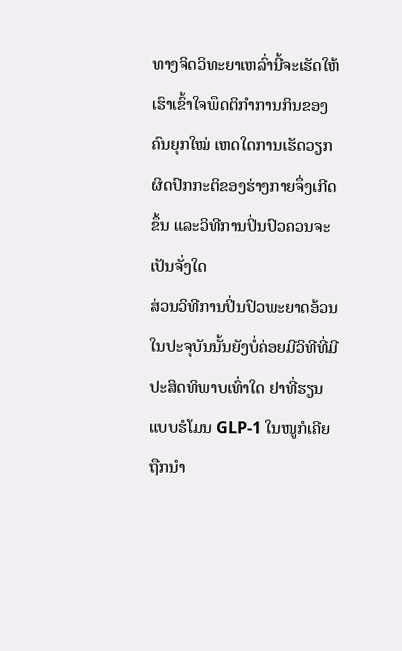ທາງຈິດວິທະຍາເຫລົ່ານີ້ຈະເຮັດໃຫ້ເຮົາເຂົ້າໃຈພຶດຕິກຳການກິນຂອງຄົນຍຸກໃໝ່ ເຫດໃດການເຮັດວຽກຜິດປົກກະຕິຂອງຮ່າງກາຍຈຶ່ງເກີດຂຶ້ນ ແລະວິທີການປິ່ນປົວຄວນຈະເປັນຈັ່ງໃດ
ສ່ວນວິທີການປິ່ນປົວພະຍາດອ້ວນໃນປະຈຸບັນນັ້ນຍັງບໍ່ຄ່ອຍມີວິທີທີ່ມີປະສິດທິພາບເທົ່າໃດ ຢາທີ່ຮຽນແບບຮໍໂມນ GLP-1 ໃນໜູກໍເຄີຍຖືກນຳ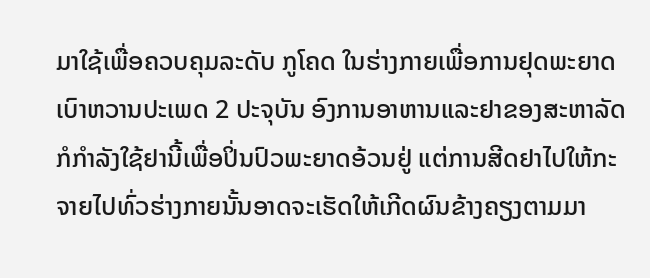ມາໃຊ້ເພື່ອຄວບຄຸມລະດັບ ກູໂຄດ ໃນຮ່າງກາຍເພື່ອການຢຸດພະຍາດເບົາຫວານປະເພດ 2 ປະຈຸບັນ ອົງການອາຫານແລະຢາຂອງສະຫາລັດ ກໍກຳລັງໃຊ້ຢານີ້ເພື່ອປິ່ນປົວພະຍາດອ້ວນຢູ່ ແຕ່ການສີດຢາໄປໃຫ້ກະຈາຍໄປທົ່ວຮ່າງກາຍນັ້ນອາດຈະເຮັດໃຫ້ເກີດຜົນຂ້າງຄຽງຕາມມາ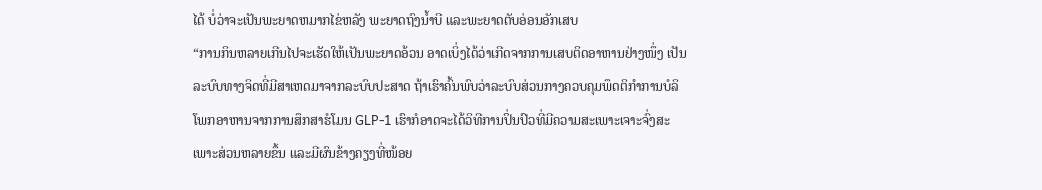ໄດ້ ບໍ່ວ່າຈະເປັນພະຍາດຫມາກໄຂ່ຫລັງ ພະຍາດຖົງນ້ຳບີ ແລະພະຍາດຕັບອ່ອນອັກເສບ
“ການກິນຫລາຍເກີນໄປຈະເຮັດໃຫ້ເປັນພະຍາດອ້ວນ ອາດເບິ່ງໄດ້ວ່າເກີດຈາກການເສບຕິດອາຫານຢ່າງໜຶ່ງ ເປັນລະບົບທາງຈິດທີ່ມີສາເຫດມາຈາກລະບົບປະສາດ ຖ້າເຮົາຄົ້ນພົບວ່າລະບົບສ່ວນກາງຄວບຄຸມພຶດຕິກຳການບໍລິໂພກອາຫານຈາກການສຶກສາຮໍໂມນ GLP-1 ເຮົາກໍອາດຈະໄດ້ວິທີການປິ່ນປົວທີ່ມີຄວາມສະເພາະເຈາະຈົ່ງສະເພາະສ່ວນຫລາຍຂຶ້ນ ແລະມີຜົນຂ້າງຄຽງທີ່ໜ້ອຍ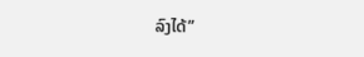ລົງໄດ້”